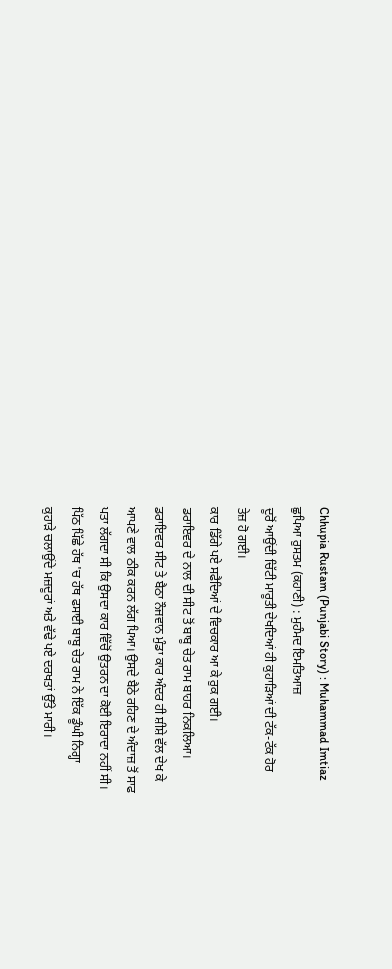Chhupia Rustam (Punjabi Story) : Muhammad Imtiaz
ਛੁਪਿਆ ਰੁਸਤਮ (ਕਹਾਣੀ) : ਮੁਹੰਮਦ ਇਮਤਿਆਜ਼
ਦੂਰੋਂ ਆਉਂਦੀ ਚਿੱਟੀ ਮਾਰੂਤੀ ਦੇਖਦਿਆਂ ਹੀ ਕੁਹਾੜਿਆਂ ਦੀ ਟੱਕ-ਟੱਕ ਹੋਰ
ਤੇਜ਼ ਹੋ ਗਈ।
ਕਾਰ ਡਿੱਗੇ ਪਏ ਸਫੈਦਿਆਂ ਦੇ ਵਿਚਕਾਰ ਆ ਕੇ ਰੁਕ ਗਈ।
ਡਰਾਇਵਰ ਦੇ ਨਾਲ ਦੀ ਸੀਟ ਤੋਂ ਬਾਬੂ ਚੇਤ ਰਾਮ ਬਾਹਰ ਨਿਕਲਿਆ।
ਡਰਾਇਵਰ ਸੀਟ ਤੇ ਬੈਠਾ ਨੌਜਵਾਨ ਮੁੰਡਾ ਕਾਰ ਅੰਦਰ ਹੀ ਸ਼ੀਸ਼ੇ ਵੱਲ ਦੇਖ ਕੇ
ਆਪਣੇ ਵਾਲ ਠੀਕ ਕਰਨ ਲੱਗ ਪਿਆ। ਉਸਦੇ ਬੈਠੇ ਰਹਿਣ ਦੇ ਅੰਦਾਜ਼ ਤੋਂ ਸਾਫ
ਪਤਾ ਲੱਗਦਾ ਸੀ ਕਿ ਉਸਦਾ ਕਾਰ ਵਿੱਚੋਂ ਉਤਰਨ ਦਾ ਕੋਈ ਇਰਾਦਾ ਨਹੀਂ ਸੀ।
ਪਿੱਠ ਪਿੱਛੇ ਹੱਥ 'ਚ ਹੱਥ ਫਸਾਈ ਬਾਬੂ ਚੇਤ ਰਾਮ ਨੇ ਇੱਕ ਡੂੰਘੀ ਨਿਗ੍ਹਾ
ਕੁਹਾੜੇ ਚਲਾਉਂਦੇ ਮਜ਼ਦੂਰਾਂ ਅਤੇ ਵੱਢੇ ਪਏ ਦਰਖਤਾਂ ਉੱਤੇ ਮਾਰੀ।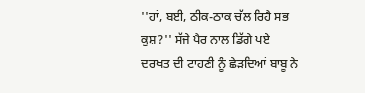''ਹਾਂ, ਬਈ, ਠੀਕ-ਠਾਕ ਚੱਲ ਰਿਹੈ ਸਭ ਕੁਸ਼?'' ਸੱਜੇ ਪੈਰ ਨਾਲ ਡਿੱਗੇ ਪਏ
ਦਰਖਤ ਦੀ ਟਾਹਣੀ ਨੂੰ ਛੇੜਦਿਆਂ ਬਾਬੂ ਨੇ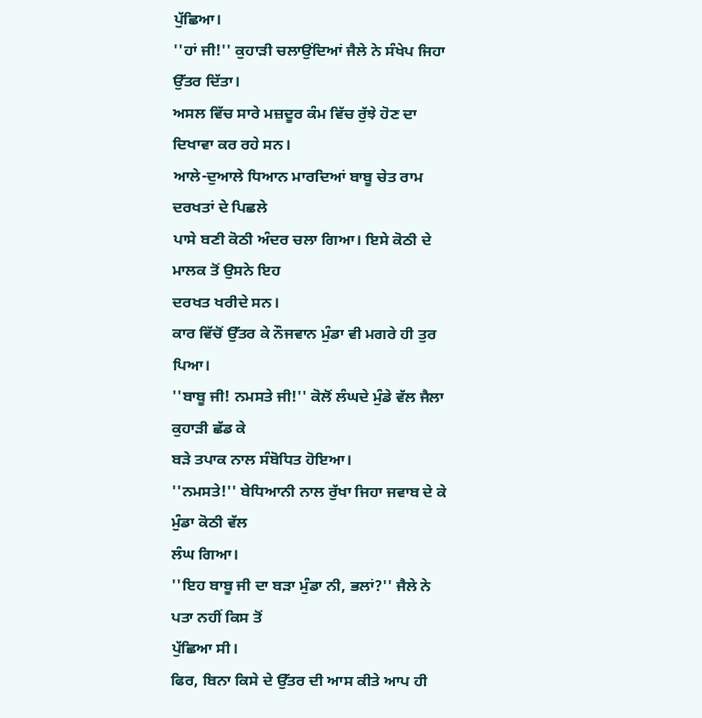ਪੁੱਛਿਆ।
''ਹਾਂ ਜੀ!'' ਕੁਹਾੜੀ ਚਲਾਉਂਦਿਆਂ ਜੈਲੇ ਨੇ ਸੰਖੇਪ ਜਿਹਾ ਉੱਤਰ ਦਿੱਤਾ।
ਅਸਲ ਵਿੱਚ ਸਾਰੇ ਮਜ਼ਦੂਰ ਕੰਮ ਵਿੱਚ ਰੁੱਝੇ ਹੋਣ ਦਾ ਦਿਖਾਵਾ ਕਰ ਰਹੇ ਸਨ।
ਆਲੇ-ਦੁਆਲੇ ਧਿਆਨ ਮਾਰਦਿਆਂ ਬਾਬੂ ਚੇਤ ਰਾਮ ਦਰਖਤਾਂ ਦੇ ਪਿਛਲੇ
ਪਾਸੇ ਬਣੀ ਕੋਠੀ ਅੰਦਰ ਚਲਾ ਗਿਆ। ਇਸੇ ਕੋਠੀ ਦੇ ਮਾਲਕ ਤੋਂ ਉਸਨੇ ਇਹ
ਦਰਖਤ ਖਰੀਦੇ ਸਨ।
ਕਾਰ ਵਿੱਚੋਂ ਉੱਤਰ ਕੇ ਨੌਜਵਾਨ ਮੁੰਡਾ ਵੀ ਮਗਰੇ ਹੀ ਤੁਰ ਪਿਆ।
''ਬਾਬੂ ਜੀ! ਨਮਸਤੇ ਜੀ!'' ਕੋਲੋਂ ਲੰਘਦੇ ਮੁੰਡੇ ਵੱਲ ਜੈਲਾ ਕੁਹਾੜੀ ਛੱਡ ਕੇ
ਬੜੇ ਤਪਾਕ ਨਾਲ ਸੰਬੋਧਿਤ ਹੋਇਆ।
''ਨਮਸਤੇ!'' ਬੇਧਿਆਨੀ ਨਾਲ ਰੁੱਖਾ ਜਿਹਾ ਜਵਾਬ ਦੇ ਕੇ ਮੁੰਡਾ ਕੋਠੀ ਵੱਲ
ਲੰਘ ਗਿਆ।
''ਇਹ ਬਾਬੂ ਜੀ ਦਾ ਬੜਾ ਮੁੰਡਾ ਨੀ, ਭਲਾਂ?'' ਜੈਲੇ ਨੇ ਪਤਾ ਨਹੀਂ ਕਿਸ ਤੋਂ
ਪੁੱਛਿਆ ਸੀ।
ਫਿਰ, ਬਿਨਾ ਕਿਸੇ ਦੇ ਉੱਤਰ ਦੀ ਆਸ ਕੀਤੇ ਆਪ ਹੀ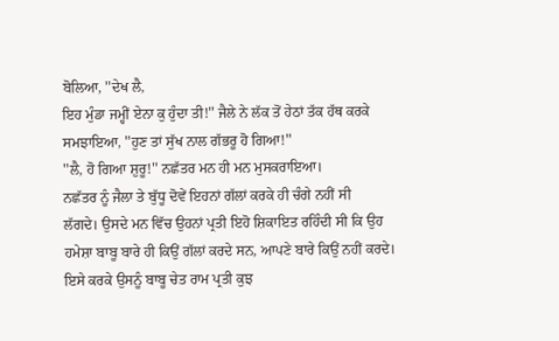ਬੋਲਿਆ, ''ਦੇਖ ਲੈ,
ਇਹ ਮੁੰਡਾ ਜਮ੍ਹੀਂ ਏਨਾ ਕੁ ਹੁੰਦਾ ਤੀ!'' ਜੈਲੇ ਨੇ ਲੱਕ ਤੋਂ ਹੇਠਾਂ ਤੱਕ ਹੱਥ ਕਰਕੇ
ਸਮਝਾਇਆ, ''ਹੁਣ ਤਾਂ ਸੁੱਖ ਨਾਲ ਗੱਭਰੂ ਹੋ ਗਿਆ!''
''ਲੈ, ਹੋ ਗਿਆ ਸ਼ੁਰੂ!'' ਨਛੱਤਰ ਮਨ ਹੀ ਮਨ ਮੁਸਕਰਾਇਆ।
ਨਛੱਤਰ ਨੂੰ ਜੈਲਾ ਤੇ ਬੁੱਧੂ ਦੋਵੇਂ ਇਹਨਾਂ ਗੱਲਾਂ ਕਰਕੇ ਹੀ ਚੰਗੇ ਨਹੀਂ ਸੀ
ਲੱਗਦੇ। ਉਸਦੇ ਮਨ ਵਿੱਚ ਉਹਨਾਂ ਪ੍ਰਤੀ ਇਹੋ ਸ਼ਿਕਾਇਤ ਰਹਿੰਦੀ ਸੀ ਕਿ ਉਹ
ਹਮੇਸ਼ਾ ਬਾਬੂ ਬਾਰੇ ਹੀ ਕਿਉਂ ਗੱਲਾਂ ਕਰਦੇ ਸਨ, ਆਪਣੇ ਬਾਰੇ ਕਿਉਂ ਨਹੀਂ ਕਰਦੇ।
ਇਸੇ ਕਰਕੇ ਉਸਨੂੰ ਬਾਬੂ ਚੇਤ ਰਾਮ ਪ੍ਰਤੀ ਕੁਝ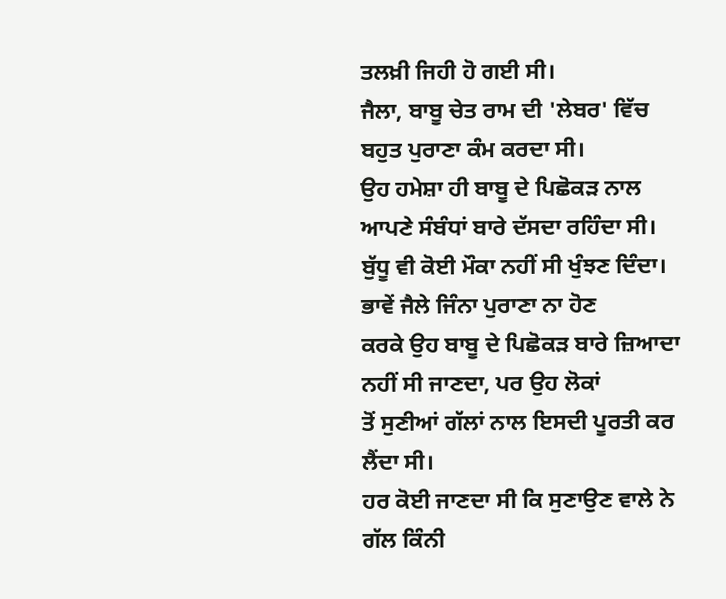ਤਲਖ਼ੀ ਜਿਹੀ ਹੋ ਗਈ ਸੀ।
ਜੈਲਾ, ਬਾਬੂ ਚੇਤ ਰਾਮ ਦੀ 'ਲੇਬਰ' ਵਿੱਚ ਬਹੁਤ ਪੁਰਾਣਾ ਕੰਮ ਕਰਦਾ ਸੀ।
ਉਹ ਹਮੇਸ਼ਾ ਹੀ ਬਾਬੂ ਦੇ ਪਿਛੋਕੜ ਨਾਲ ਆਪਣੇ ਸੰਬੰਧਾਂ ਬਾਰੇ ਦੱਸਦਾ ਰਹਿੰਦਾ ਸੀ।
ਬੁੱਧੂ ਵੀ ਕੋਈ ਮੌਕਾ ਨਹੀਂ ਸੀ ਖੁੰਝਣ ਦਿੰਦਾ। ਭਾਵੇਂ ਜੈਲੇ ਜਿੰਨਾ ਪੁਰਾਣਾ ਨਾ ਹੋਣ
ਕਰਕੇ ਉਹ ਬਾਬੂ ਦੇ ਪਿਛੋਕੜ ਬਾਰੇ ਜ਼ਿਆਦਾ ਨਹੀਂ ਸੀ ਜਾਣਦਾ, ਪਰ ਉਹ ਲੋਕਾਂ
ਤੋਂ ਸੁਣੀਆਂ ਗੱਲਾਂ ਨਾਲ ਇਸਦੀ ਪੂਰਤੀ ਕਰ ਲੈਂਦਾ ਸੀ।
ਹਰ ਕੋਈ ਜਾਣਦਾ ਸੀ ਕਿ ਸੁਣਾਉਣ ਵਾਲੇ ਨੇ ਗੱਲ ਕਿੰਨੀ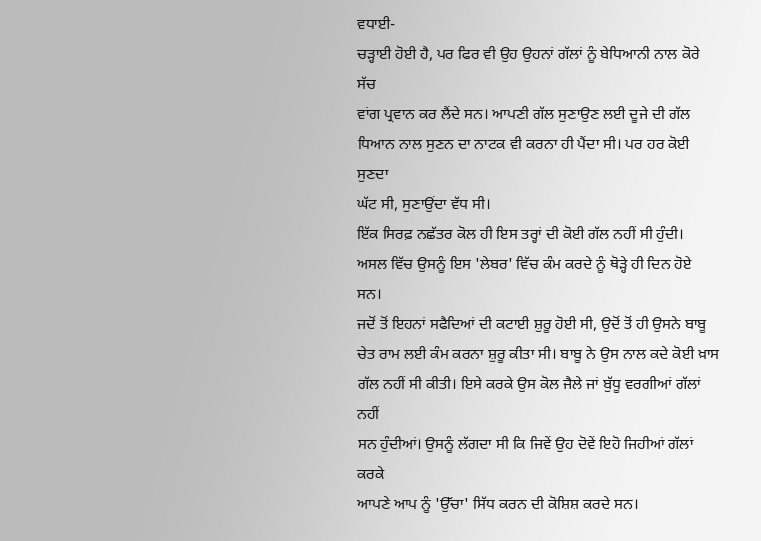ਵਧਾਈ-
ਚੜ੍ਹਾਈ ਹੋਈ ਹੈ, ਪਰ ਫਿਰ ਵੀ ਉਹ ਉਹਨਾਂ ਗੱਲਾਂ ਨੂੰ ਬੇਧਿਆਨੀ ਨਾਲ ਕੋਰੇ ਸੱਚ
ਵਾਂਗ ਪ੍ਰਵਾਨ ਕਰ ਲੈਂਦੇ ਸਨ। ਆਪਣੀ ਗੱਲ ਸੁਣਾਉਣ ਲਈ ਦੂਜੇ ਦੀ ਗੱਲ
ਧਿਆਨ ਨਾਲ ਸੁਣਨ ਦਾ ਨਾਟਕ ਵੀ ਕਰਨਾ ਹੀ ਪੈਂਦਾ ਸੀ। ਪਰ ਹਰ ਕੋਈ ਸੁਣਦਾ
ਘੱਟ ਸੀ, ਸੁਣਾਉਂਦਾ ਵੱਧ ਸੀ।
ਇੱਕ ਸਿਰਫ਼ ਨਛੱਤਰ ਕੋਲ ਹੀ ਇਸ ਤਰ੍ਹਾਂ ਦੀ ਕੋਈ ਗੱਲ ਨਹੀਂ ਸੀ ਹੁੰਦੀ।
ਅਸਲ ਵਿੱਚ ਉਸਨੂੰ ਇਸ 'ਲੇਬਰ' ਵਿੱਚ ਕੰਮ ਕਰਦੇ ਨੂੰ ਥੋੜ੍ਹੇ ਹੀ ਦਿਨ ਹੋਏ ਸਨ।
ਜਦੋਂ ਤੋਂ ਇਹਨਾਂ ਸਫੈਦਿਆਂ ਦੀ ਕਟਾਈ ਸ਼ੁਰੂ ਹੋਈ ਸੀ, ਉਦੋਂ ਤੋਂ ਹੀ ਉਸਨੇ ਬਾਬੂ
ਚੇਤ ਰਾਮ ਲਈ ਕੰਮ ਕਰਨਾ ਸ਼ੁਰੂ ਕੀਤਾ ਸੀ। ਬਾਬੂ ਨੇ ਉਸ ਨਾਲ ਕਦੇ ਕੋਈ ਖ਼ਾਸ
ਗੱਲ ਨਹੀਂ ਸੀ ਕੀਤੀ। ਇਸੇ ਕਰਕੇ ਉਸ ਕੋਲ ਜੈਲੇ ਜਾਂ ਬੁੱਧੂ ਵਰਗੀਆਂ ਗੱਲਾਂ ਨਹੀਂ
ਸਨ ਹੁੰਦੀਆਂ। ਉਸਨੂੰ ਲੱਗਦਾ ਸੀ ਕਿ ਜਿਵੇਂ ਉਹ ਦੋਵੇਂ ਇਹੋ ਜਿਹੀਆਂ ਗੱਲਾਂ ਕਰਕੇ
ਆਪਣੇ ਆਪ ਨੂੰ 'ਉੱਚਾ' ਸਿੱਧ ਕਰਨ ਦੀ ਕੋਸ਼ਿਸ਼ ਕਰਦੇ ਸਨ।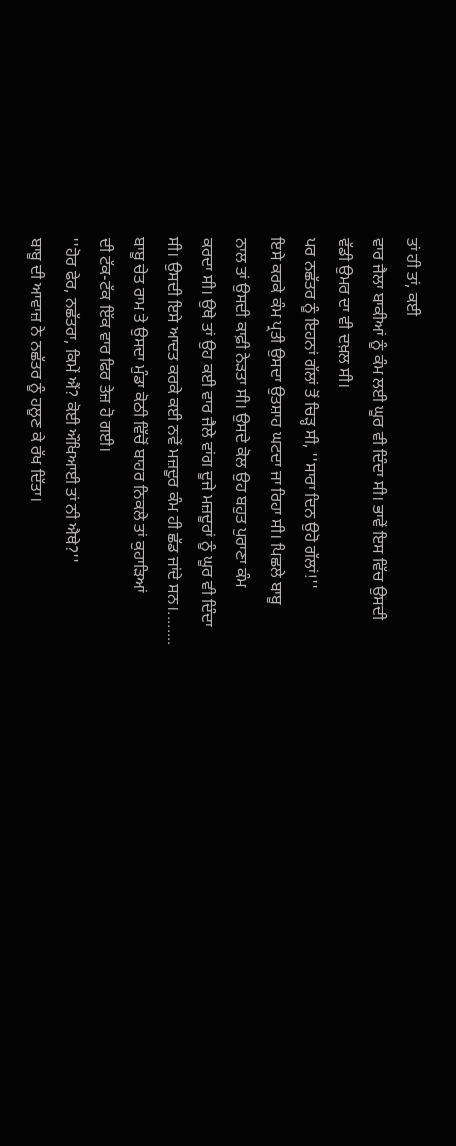ਤਾਂ ਹੀ ਤਾਂ, ਕਈ
ਵਾਰ ਜੈਲਾ ਬਾਕੀਆਂ ਨੂੰ ਕੰਮ ਲਈ ਘੂਰ ਵੀ ਦਿੰਦਾ ਸੀ। ਭਾਵੇਂ ਇਸ ਵਿੱਚ ਉਸਦੀ
ਵੱਡੀ ਉਮਰ ਦਾ ਵੀ ਦਖ਼ਲ ਸੀ।
ਪਰ ਨਛੱਤਰ ਨੂੰ ਇਹਨਾਂ ਗੱਲਾਂ ਤੋਂ ਚਿੜ੍ਹ ਸੀ, ''ਸਾਰਾ ਦਿਨ ਉਹੋ ਗੱਲਾਂ!''
ਇਸੇ ਕਰਕੇ ਕੰਮ ਪ੍ਰਤੀ ਉਸਦਾ ਉਤਸ਼ਾਹ ਘਟਦਾ ਜਾ ਰਿਹਾ ਸੀ। ਪਿਛਲੇ ਬਾਬੂ
ਨਾਲ ਤਾਂ ਉਸਦੀ ਕਾਫ਼ੀ ਨੇੜਤਾ ਸੀ। ਉਸਦੇ ਕੋਲ ਉਹ ਬਹੁਤ ਪੁਰਾਣਾ ਕੰਮ
ਕਰਦਾ ਸੀ। ਉਥੇ ਤਾਂ ਉਹ ਕਈ ਵਾਰ ਜੈਲੇ ਵਾਂਗ ਦੂਜੇ ਮਜ਼ਦੂਰਾਂ ਨੂੰ ਘੂਰ ਵੀ ਦਿੰਦਾ
ਸੀ। ਉਸਦੀ ਇਸੇ ਆਦਤ ਕਰਕੇ ਕਈ ਨਵੇਂ ਮਜ਼ਦੂਰ ਕੰਮ ਹੀ ਛੱਡ ਜਾਂਦੇ ਸਨ।........
ਬਾਬੂ ਚੇਤ ਰਾਮ ਤੇ ਉਸਦਾ ਮੁੰਡਾ ਕੋਠੀ ਵਿੱਚੋਂ ਬਾਹਰ ਨਿਕਲੇ ਤਾਂ ਕੁਹਾੜਿਆਂ
ਦੀ ਟੱਕ-ਟੱਕ ਇੱਕ ਵਾਰ ਫਿਰ ਤੇਜ਼ ਹੋ ਗਈ।
''ਹੋਰ ਫੇਰ, ਨਛੱਤਰਾ, ਕਿਮੇਂ ਐਂ? ਕੋਈ ਔਖਿਆਈ ਤਾਂ ਨੀ ਐਥੇ?''
ਬਾਬੂ ਦੀ ਆਵਾਜ਼ ਨੇ ਨਛੱਤਰ ਨੂੰ ਹਲੂਣ ਕੇ ਰੱਖ ਦਿੱਤਾ।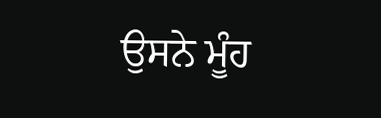ਉਸਨੇ ਮੂੰਹ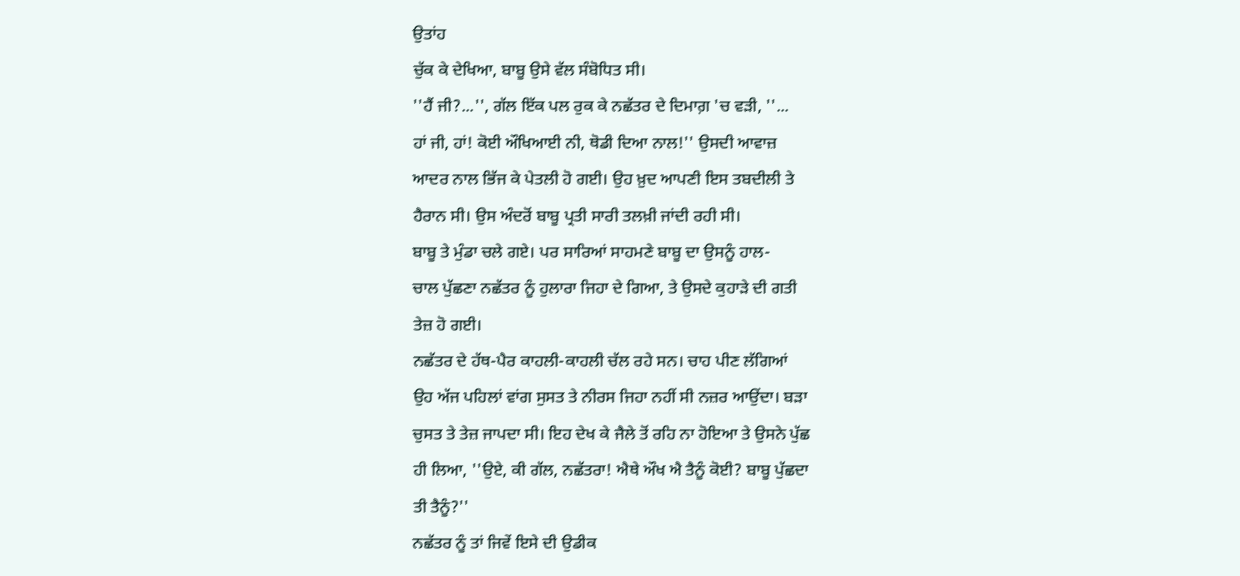ਉਤਾਂਹ
ਚੁੱਕ ਕੇ ਦੇਖਿਆ, ਬਾਬੂ ਉਸੇ ਵੱਲ ਸੰਬੋਧਿਤ ਸੀ।
''ਹੈਂ ਜੀ?...'', ਗੱਲ ਇੱਕ ਪਲ ਰੁਕ ਕੇ ਨਛੱਤਰ ਦੇ ਦਿਮਾਗ਼ 'ਚ ਵੜੀ, ''...
ਹਾਂ ਜੀ, ਹਾਂ! ਕੋਈ ਔਖਿਆਈ ਨੀ, ਥੋਡੀ ਦਿਆ ਨਾਲ!'' ਉਸਦੀ ਆਵਾਜ਼
ਆਦਰ ਨਾਲ ਭਿੱਜ ਕੇ ਪੇਤਲੀ ਹੋ ਗਈ। ਉਹ ਖ਼ੁਦ ਆਪਣੀ ਇਸ ਤਬਦੀਲੀ ਤੇ
ਹੈਰਾਨ ਸੀ। ਉਸ ਅੰਦਰੋਂ ਬਾਬੂ ਪ੍ਰਤੀ ਸਾਰੀ ਤਲਖ਼ੀ ਜਾਂਦੀ ਰਹੀ ਸੀ।
ਬਾਬੂ ਤੇ ਮੁੰਡਾ ਚਲੇ ਗਏ। ਪਰ ਸਾਰਿਆਂ ਸਾਹਮਣੇ ਬਾਬੂ ਦਾ ਉਸਨੂੰ ਹਾਲ-
ਚਾਲ ਪੁੱਛਣਾ ਨਛੱਤਰ ਨੂੰ ਹੁਲਾਰਾ ਜਿਹਾ ਦੇ ਗਿਆ, ਤੇ ਉਸਦੇ ਕੁਹਾੜੇ ਦੀ ਗਤੀ
ਤੇਜ਼ ਹੋ ਗਈ।
ਨਛੱਤਰ ਦੇ ਹੱਥ-ਪੈਰ ਕਾਹਲੀ-ਕਾਹਲੀ ਚੱਲ ਰਹੇ ਸਨ। ਚਾਹ ਪੀਣ ਲੱਗਿਆਂ
ਉਹ ਅੱਜ ਪਹਿਲਾਂ ਵਾਂਗ ਸੁਸਤ ਤੇ ਨੀਰਸ ਜਿਹਾ ਨਹੀਂ ਸੀ ਨਜ਼ਰ ਆਉਂਦਾ। ਬੜਾ
ਚੁਸਤ ਤੇ ਤੇਜ਼ ਜਾਪਦਾ ਸੀ। ਇਹ ਦੇਖ ਕੇ ਜੈਲੇ ਤੋਂ ਰਹਿ ਨਾ ਹੋਇਆ ਤੇ ਉਸਨੇ ਪੁੱਛ
ਹੀ ਲਿਆ, ''ਉਏ, ਕੀ ਗੱਲ, ਨਛੱਤਰਾ! ਐਥੇ ਔਖ ਐ ਤੈਨੂੰ ਕੋਈ? ਬਾਬੂ ਪੁੱਛਦਾ
ਤੀ ਤੈਨੂੰ?''
ਨਛੱਤਰ ਨੂੰ ਤਾਂ ਜਿਵੇਂ ਇਸੇ ਦੀ ਉਡੀਕ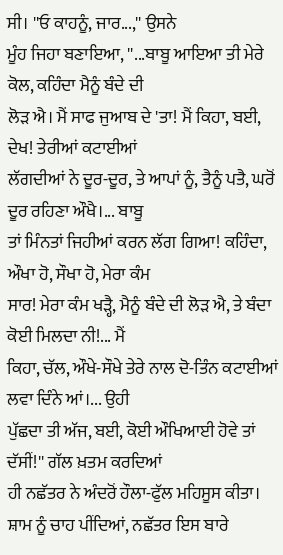ਸੀ। ''ਓ ਕਾਹਨੂੰ, ਜਾਰ...,'' ਉਸਨੇ
ਮੂੰਹ ਜਿਹਾ ਬਣਾਇਆ, ''...ਬਾਬੂ ਆਇਆ ਤੀ ਮੇਰੇ ਕੋਲ, ਕਹਿੰਦਾ ਮੈਨੂੰ ਬੰਦੇ ਦੀ
ਲੋੜ ਐ। ਮੈਂ ਸਾਫ ਜੁਆਬ ਦੇ 'ਤਾ! ਮੈਂ ਕਿਹਾ, ਬਈ, ਦੇਖ! ਤੇਰੀਆਂ ਕਟਾਈਆਂ
ਲੱਗਦੀਆਂ ਨੇ ਦੂਰ-ਦੂਰ, ਤੇ ਆਪਾਂ ਨੂੰ, ਤੈਨੂੰ ਪਤੈ, ਘਰੋਂ ਦੂਰ ਰਹਿਣਾ ਔਖੈ।... ਬਾਬੂ
ਤਾਂ ਮਿੰਨਤਾਂ ਜਿਹੀਆਂ ਕਰਨ ਲੱਗ ਗਿਆ! ਕਹਿੰਦਾ, ਔਖਾ ਹੋ, ਸੌਖਾ ਹੋ, ਮੇਰਾ ਕੰਮ
ਸਾਰ! ਮੇਰਾ ਕੰਮ ਖੜ੍ਹੈ, ਮੈਨੂੰ ਬੰਦੇ ਦੀ ਲੋੜ ਐ, ਤੇ ਬੰਦਾ ਕੋਈ ਮਿਲਦਾ ਨੀ!... ਮੈਂ
ਕਿਹਾ, ਚੱਲ, ਔਖੇ-ਸੌਖੇ ਤੇਰੇ ਨਾਲ ਦੋ-ਤਿੰਨ ਕਟਾਈਆਂ ਲਵਾ ਦਿੰਨੇ ਆਂ।... ਉਹੀ
ਪੁੱਛਦਾ ਤੀ ਅੱਜ, ਬਈ, ਕੋਈ ਔਖਿਆਈ ਹੋਵੇ ਤਾਂ ਦੱਸੀਂ!'' ਗੱਲ ਖ਼ਤਮ ਕਰਦਿਆਂ
ਹੀ ਨਛੱਤਰ ਨੇ ਅੰਦਰੋਂ ਹੌਲਾ-ਫੁੱਲ ਮਹਿਸੂਸ ਕੀਤਾ।
ਸ਼ਾਮ ਨੂੰ ਚਾਹ ਪੀਂਦਿਆਂ, ਨਛੱਤਰ ਇਸ ਬਾਰੇ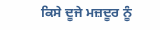ਕਿਸੇ ਦੂਜੇ ਮਜ਼ਦੂਰ ਨੂੰ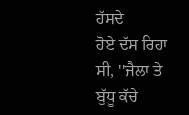ਹੱਸਦੇ
ਹੋਏ ਦੱਸ ਰਿਹਾ ਸੀ, ''ਜੈਲਾ ਤੇ ਬੁੱਧੂ ਕੱਚੇ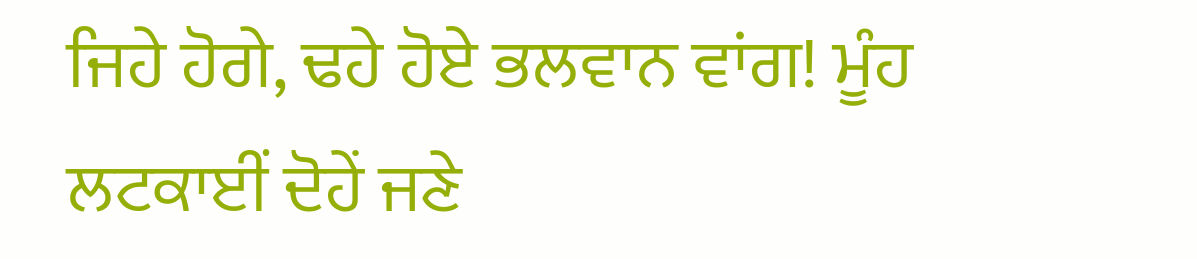ਜਿਹੇ ਹੋਗੇ, ਢਹੇ ਹੋਏ ਭਲਵਾਨ ਵਾਂਗ! ਮੂੰਹ
ਲਟਕਾਈਂ ਦੋਹੇਂ ਜਣੇ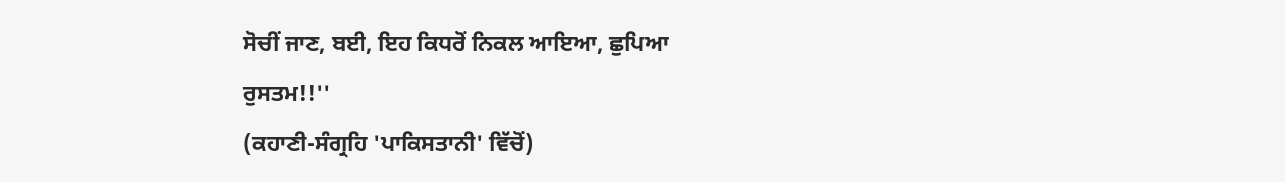ਸੋਚੀਂ ਜਾਣ, ਬਈ, ਇਹ ਕਿਧਰੋਂ ਨਿਕਲ ਆਇਆ, ਛੁਪਿਆ
ਰੁਸਤਮ!!''
(ਕਹਾਣੀ-ਸੰਗ੍ਰਹਿ 'ਪਾਕਿਸਤਾਨੀ' ਵਿੱਚੋਂ)